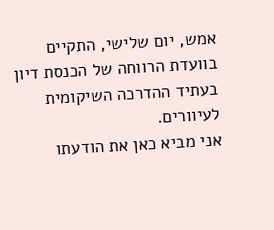אמש, יום שלישי, התקיים בוועדת הרווחה של הכנסת דיון בעתיד ההדרכה השיקומית לעיוורים.
אני מביא כאן את הודעתו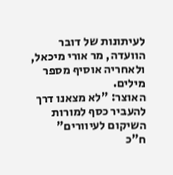לעיתונות של דובר הוועדה, מר אורי מיכאל, ולאחריה אוסיף מספר מילים.
האוצר: "לא מצאנו דרך להעביר כסף למורות השיקום לעיוורים"
ח"כ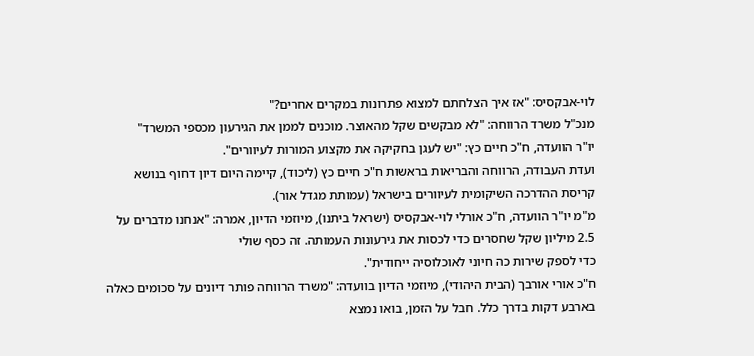לוי-אבקסיס: "אז איך הצלחתם למצוא פתרונות במקרים אחרים?"
מנכ"ל משרד הרווחה: "לא מבקשים שקל מהאוצר. מוכנים לממן את הגירעון מכספי המשרד"
יו"ר הוועדה, ח"כ חיים כץ: "יש לעגן בחקיקה את מקצוע המורות לעיוורים".
ועדת העבודה, הרווחה והבריאות בראשות ח"כ חיים כץ (ליכוד), קיימה היום דיון דחוף בנושא קריסת ההדרכה השיקומית לעיוורים בישראל (עמותת מגדל אור).
מ"מ יו"ר הוועדה, ח"כ אורלי לוי-אבקסיס (ישראל ביתנו), מיוזמי הדיון, אמרה: "אנחנו מדברים על 2.5 מיליון שקל שחסרים כדי לכסות את גירעונות העמותה. זה כסף שולי
כדי לספק שירות כה חיוני לאוכלוסיה ייחודית".
ח"כ אורי אורבך (הבית היהודי), מיוזמי הדיון בוועדה: "משרד הרווחה פותר דיונים על סכומים כאלה בארבע דקות בדרך כלל. חבל על הזמן, בואו נמצא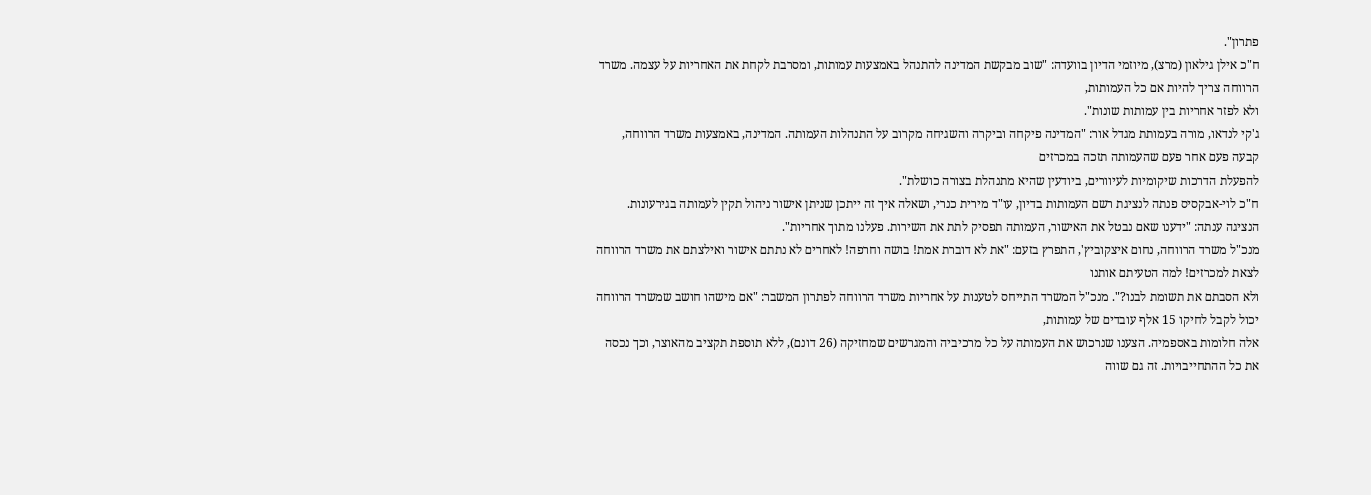פתרון".
ח"כ אילן גילאון (מרצ), מיוזמי הדיון בוועדה: "שוב מבקשת המדינה להתנהל באמצעות עמותות, ומסרבת לקחת את האחריות על עצמה. משרד הרווחה צריך להיות אם כל העמותות,
ולא לפזר אחריות בין עמותות שונות".
ג'קי לנדאו, מורה בעמותת מגדל אור: "המדינה פיקחה וביקרה והשגיחה מקרוב על התנהלות העמותה. המדינה, באמצעות משרד הרווחה, קבעה פעם אחר פעם שהעמותה תזכה במכרזים
להפעלת הדרכות שיקומיות לעיוורים, ביודעין שהיא מתנהלת בצורה כושלת".
ח"כ לוי-אבקסיס פנתה לנציגת רשם העמותות בדיון, עו"ד מירית כנרי, ושאלה איך זה ייתכן שניתן אישור ניהול תקין לעמותה בגירעונות.
הנציגה ענתה: "ידענו שאם נבטל את האישור, העמותה תפסיק לתת את השירות. פעלנו מתוך אחריות".
מנכ"ל משרד הרווחה, נחום איצקוביץ', התפרץ בזעם: "את לא דוברת אמת! בושה וחרפה! לאחרים לא נתתם אישור ואילצתם את משרד הרווחה לצאת למכרזים! למה הטעיתם אותנו
ולא הסבתם את תשומת לבנו?". מנכ"ל המשרד התייחס לטענות על אחריות משרד הרווחה לפתרון המשבר: "אם מישהו חושב שמשרד הרווחה יכול לקבל לחיקו 15 אלף עובדים של עמותות,
אלה חלומות באספמיה. הצענו שנרכוש את העמותה על כל מרכיביה והמגרשים שמחזיקה (26 דונם), ללא תוספת תקציב מהאוצר, וכך נכסה את כל ההתחייבויות. זה גם שווה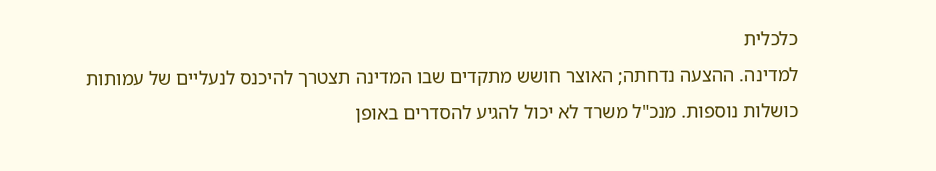כלכלית
למדינה. ההצעה נדחתה; האוצר חושש מתקדים שבו המדינה תצטרך להיכנס לנעליים של עמותות כושלות נוספות. מנכ"ל משרד לא יכול להגיע להסדרים באופן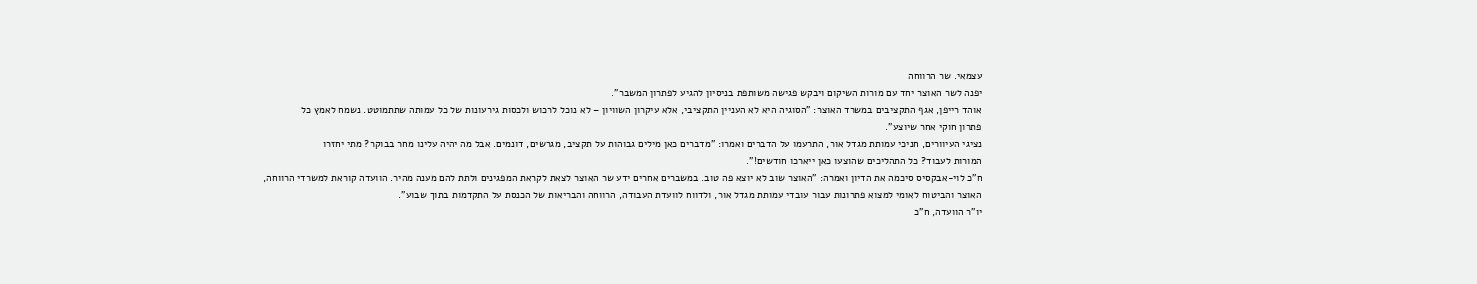עצמאי. שר הרווחה
יפנה לשר האוצר יחד עם מורות השיקום ויבקש פגישה משותפת בניסיון להגיע לפתרון המשבר".
אוהד רייפן, אגף התקציבים במשרד האוצר: "הסוגיה היא לא העניין התקציבי, אלא עיקרון השוויון – לא נוכל לרכוש ולכסות גירעונות של כל עמותה שתתמוטט. נשמח לאמץ כל
פתרון חוקי אחר שיוצע".
נציגי העיוורים, חניכי עמותת מגדל אור, התרעמו על הדברים ואמרו: "מדברים כאן מילים גבוהות על תקציב, מגרשים, דונמים. אבל מה יהיה עלינו מחר בבוקר? מתי יחזרו
המורות לעבוד? כל התהליכים שהוצעו כאן ייארכו חודשים!".
ח"כ לוי-אבקסיס סיכמה את הדיון ואמרה: "האוצר שוב לא יוצא פה טוב. במשברים אחרים ידע שר האוצר לצאת לקראת המפגינים ולתת להם מענה מהיר. הוועדה קוראת למשרדי הרווחה,
האוצר והביטוח לאומי למצוא פתרונות עבור עובדי עמותת מגדל אור, ולדווח לוועדת העבודה, הרווחה והבריאות של הכנסת על התקדמות בתוך שבוע".
יו"ר הוועדה, ח"כ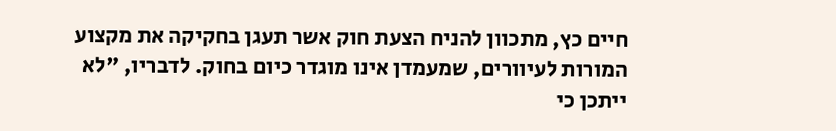חיים כץ, מתכוון להניח הצעת חוק אשר תעגן בחקיקה את מקצוע המורות לעיוורים, שמעמדן אינו מוגדר כיום בחוק. לדבריו, "לא ייתכן כי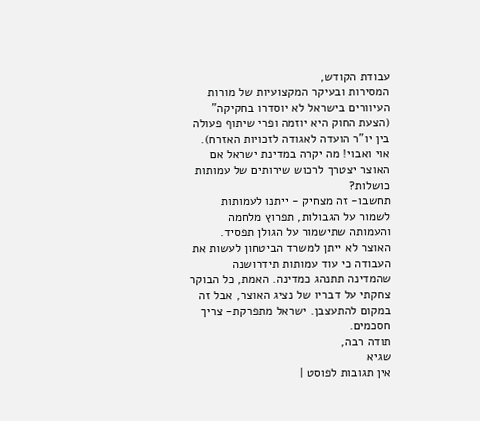עבודת הקודש,
המסירות ובעיקר המקצועיות של מורות העיוורים בישראל לא יוסדרו בחקיקה" (הצעת החוק היא יוזמה ופרי שיתוף פעולה בין יו"ר הועדה לאגודה לזכויות האזרח).
אוי ואבוי! מה יקרה במדינת ישראל אם האוצר יצטרך לרכוש שירותים של עמותות כושלות?
תחשבו- זה מצחיק - ייתנו לעמותות לשמור על הגבולות, תפרוץ מלחמה והעמותה שתישמור על הגולן תפסיד. האוצר לא ייתן למשרד הביטחון לעשות את העבודה כי עוד עמותות תידרושנה שהמדינה תתנהג כמדינה. האמת, כל הבוקר צחקתי על דבריו של נציג האוצר, אבל זה במקום להתעצבן. ישראל מתפרקת- צריך חסכמים.
תודה רבה,
שגיא
אין תגובות לפוסט |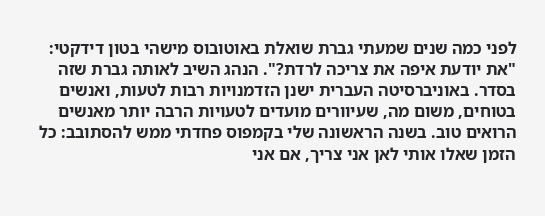לפני כמה שנים שמעתי גברת שואלת באוטובוס מישהי בטון דידקטי: "את יודעת איפה את צריכה לרדת?". הנהג השיב לאותה גברת שזה בסדר. באוניברסיטה העברית ישנן הזדמנויות רבות לטעות, ואנשים בטוחים, משום מה, שעיוורים מועדים לטעויות הרבה יותר מאנשים הרואים טוב. בשנה הראשונה שלי בקמפוס פחדתי ממש להסתובב: כל הזמן שאלו אותי לאן אני צריך, אם אני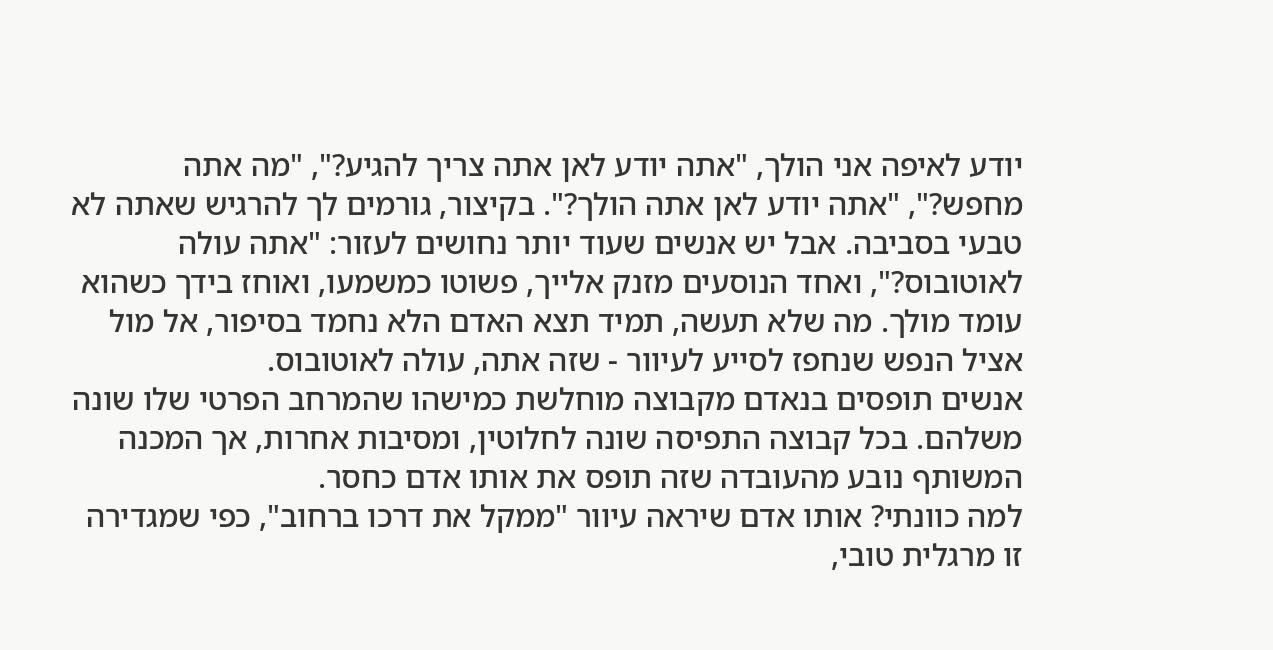יודע לאיפה אני הולך, "אתה יודע לאן אתה צריך להגיע?", "מה אתה מחפש?", "אתה יודע לאן אתה הולך?". בקיצור, גורמים לך להרגיש שאתה לא טבעי בסביבה. אבל יש אנשים שעוד יותר נחושים לעזור: "אתה עולה לאוטובוס?", ואחד הנוסעים מזנק אלייך, פשוטו כמשמעו, ואוחז בידך כשהוא עומד מולך. מה שלא תעשה, תמיד תצא האדם הלא נחמד בסיפור, אל מול אציל הנפש שנחפז לסייע לעיוור - שזה אתה, עולה לאוטובוס.
אנשים תופסים בנאדם מקבוצה מוחלשת כמישהו שהמרחב הפרטי שלו שונה משלהם. בכל קבוצה התפיסה שונה לחלוטין, ומסיבות אחרות, אך המכנה המשותף נובע מהעובדה שזה תופס את אותו אדם כחסר.
למה כוונתי? אותו אדם שיראה עיוור "ממקל את דרכו ברחוב", כפי שמגדירה זו מרגלית טובי,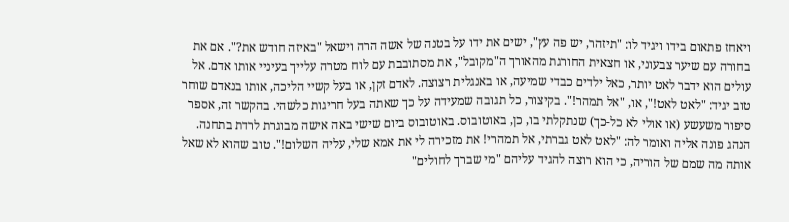ויאחז פתאום בידו ויגיד לו: "תיזהר, יש פה עץ", ישים את ידו על בטנה של אשה הרה וישאל "באיזה חודש את?". אם את בחורה עם שיער צבעוני, או חצאית החורגת מהאורך ה"מקובל", את מסתובבת עם לוח מטרה עלייך בעיניי אותו אדם. אל עולים הוא ידבר לאט יותר, כאל ילדים כבדי שמיעה, או באנגלית רצוצה. לאדם זקן, או בעל קשיי הליכה, אותו בנאדם שוחר טוב יגיד: "לאט לאט!", או, "אל תמהר!". בקיצור, כל תגובה שמעידה על כך שאתה בעל חריגות כלשהי. בהקשר זה, אספר סיפור משעשע (או אולי לא כל-כך) שנתקלתי בו, כן, באוטובוס. באוטובוס ביום שישי באה אישה מבוגרת לרדת בתחנה. הנהג פונה אליה ואומר לה: "לאט לאט גברתי, אל תמהרי! את מזכירה לי את אמא שלי, עליה השלום!". טוב שהוא לא שאל אותה מה שמם של הוריה, כי הוא רוצה להגיד עליהם "מי שברך לחולים"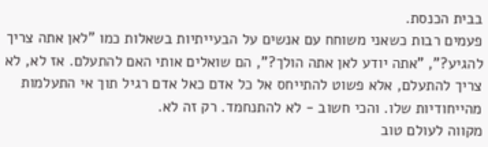בבית הכנסת.
פעמים רבות כשאני משוחח עם אנשים על הבעייתיות בשאלות כמו "לאן אתה צריך להגיע?", "אתה יודע לאן אתה הולך?", הם שואלים אותי האם להתעלם. אז לא, לא צריך להתעלם, אלא פשוט להתייחס אל כל אדם כאל אדם רגיל תוך אי התעלמות מהייחודיות שלו. והכי חשוב - לא להתנחמד. רק זה לא.
מקווה לעולם טוב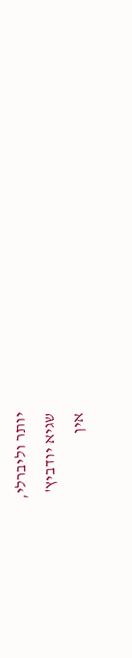יותר וליברלי,
שגיא יודביץ'
אין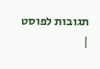תגובות לפוסט |